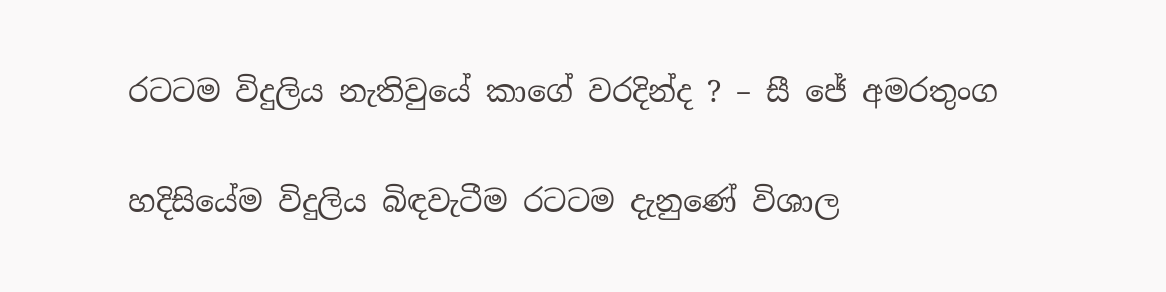රටටම විදුලිය නැතිවුයේ කාගේ වරදින්ද ? – සී ජේ අමරතුංග

හදිසියේම විදුලිය බිඳවැටීම රටටම දැනුණේ විශාල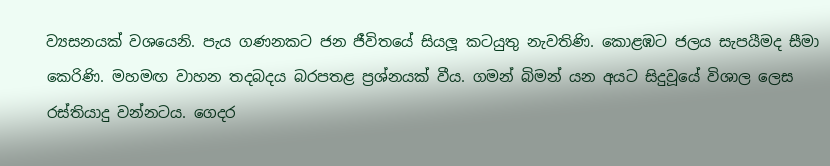ව්‍යසනයක් වශයෙනි. පැය ගණනකට ජන ජීවිතයේ සියලූ කටයුතු නැවතිණි. කොළඹට ජලය සැපයීමද සීමා කෙරිණි. මහමඟ වාහන තදබදය බරපතළ ප්‍රශ්නයක් වීය. ගමන් බිමන් යන අයට සිදුවූයේ විශාල ලෙස රස්තියාදු වන්නටය. ගෙදර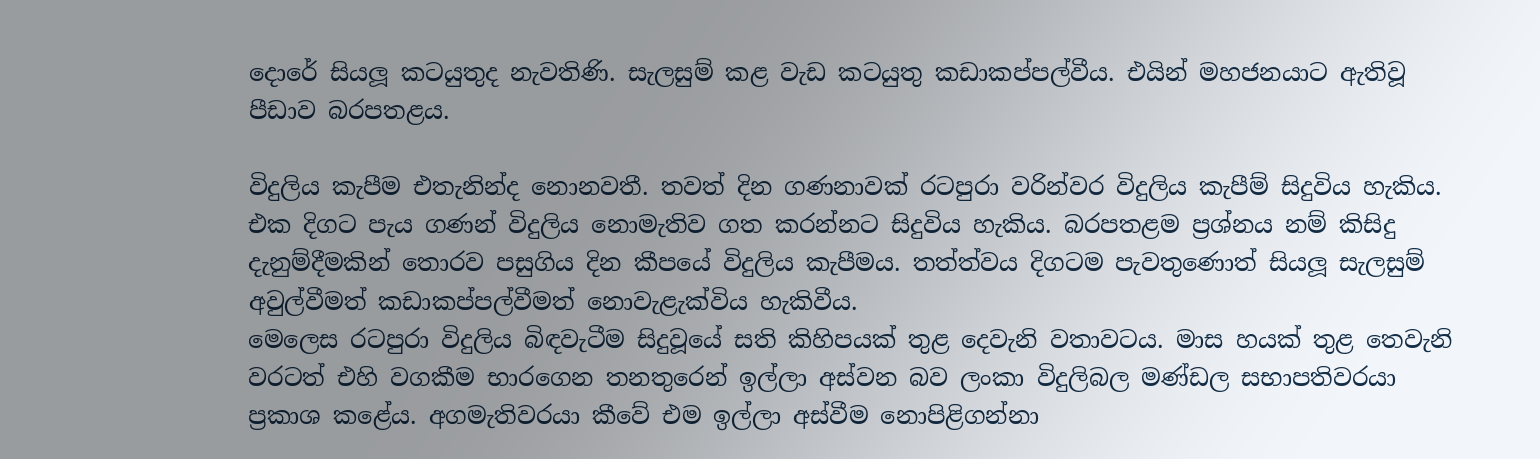දොරේ සියලූ කටයුතුද නැවතිණි. සැලසුම් කළ වැඩ කටයුතු කඩාකප්පල්වීය. එයින් මහජනයාට ඇතිවූ පීඩාව බරපතළය.

විදුලිය කැපීම එතැනින්ද නොනවතී. තවත් දින ගණනාවක් රටපුරා වරින්වර විදුලිය කැපීම් සිදුවිය හැකිය. එක දිගට පැය ගණන් විදුලිය නොමැතිව ගත කරන්නට සිදුවිය හැකිය. බරපතළම ප්‍රශ්නය නම් කිසිදු දැනුම්දීමකින් තොරව පසුගිය දින කීපයේ විදුලිය කැපීමය. තත්ත්වය දිගටම පැවතුණොත් සියලූ සැලසුම් අවුල්වීමත් කඩාකප්පල්වීමත් නොවැළැක්විය හැකිවීය.
මෙලෙස රටපුරා විදුලිය බිඳවැටීම සිදුවූයේ සති කිහිපයක් තුළ දෙවැනි වතාවටය. මාස හයක් තුළ තෙවැනි වරටත් එහි වගකීම භාරගෙන තනතුරෙන් ඉල්ලා අස්වන බව ලංකා විදුලිබල මණ්ඩල සභාපතිවරයා ප්‍රකාශ කළේය. අගමැතිවරයා කීවේ එම ඉල්ලා අස්වීම නොපිළිගන්නා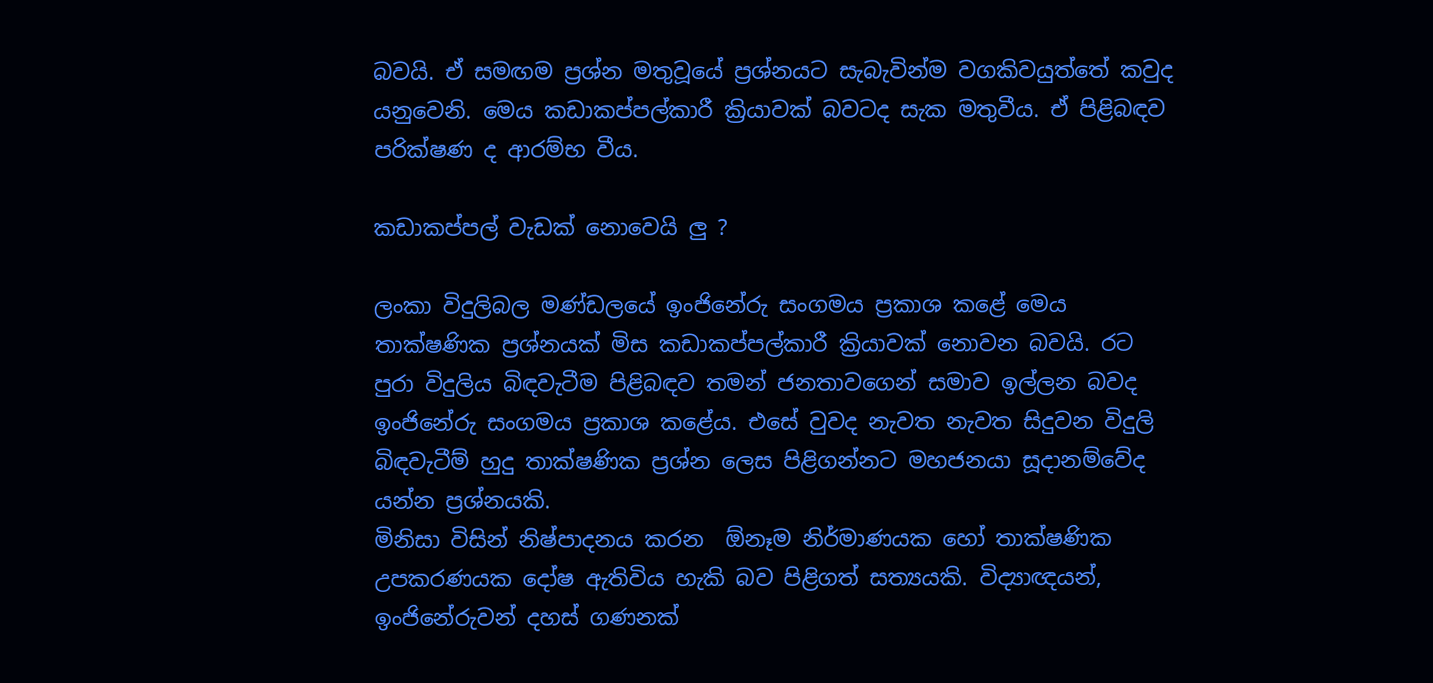බවයි. ඒ සමඟම ප්‍රශ්න මතුවූයේ ප්‍රශ්නයට සැබැවින්ම වගකිවයුත්තේ කවුද යනුවෙනි. මෙය කඩාකප්පල්කාරී ක්‍රියාවක් බවටද සැක මතුවීය. ඒ පිළිබඳව පරික්ෂණ ද ආරම්භ වීය.

කඩාකප්පල් වැඩක් නොවෙයි ලු ?

ලංකා විදුලිබල මණ්ඩලයේ ඉංජිනේරු සංගමය ප්‍රකාශ කළේ මෙය තාක්ෂණික ප්‍රශ්නයක් මිස කඩාකප්පල්කාරී ක්‍රියාවක් නොවන බවයි. රට පුරා විදුලිය බිඳවැටීම පිළිබඳව තමන් ජනතාවගෙන් සමාව ඉල්ලන බවද ඉංජිනේරු සංගමය ප්‍රකාශ කළේය. එසේ වුවද නැවත නැවත සිදුවන විදුලි බිඳවැටීම් හුදු තාක්ෂණික ප්‍රශ්න ලෙස පිළිගන්නට මහජනයා සූදානම්වේද යන්න ප්‍රශ්නයකි.
මිනිසා විසින් නිෂ්පාදනය කරන  ඕනෑම නිර්මාණයක හෝ තාක්ෂණික උපකරණයක දෝෂ ඇතිවිය හැකි බව පිළිගත් සත්‍යයකි. විද්‍යාඥයන්, ඉංජිනේරුවන් දහස් ගණනක්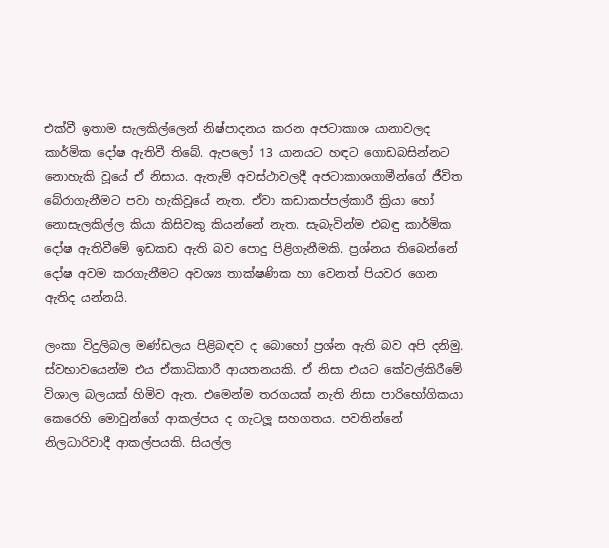එක්වී ඉතාම සැලකිල්ලෙන් නිෂ්පාදනය කරන අජටාකාශ යානාවලද කාර්මික දෝෂ ඇතිවී තිබේ. ඇපලෝ 13 යානයට හඳට ගොඩබසින්නට නොහැකි වූයේ ඒ නිසාය. ඇතැම් අවස්ථාවලදී අජටාකාශගාමීන්ගේ ජීවිත බේරාගැනීමට පවා හැකිවූයේ නැත. ඒවා කඩාකප්පල්කාරී ක්‍රියා හෝ නොසැලකිල්ල කියා කිසිවකු කියන්නේ නැත. සැබැවින්ම එබඳු කාර්මික දෝෂ ඇතිවීමේ ඉඩකඩ ඇති බව පොදු පිළිගැනීමකි. ප්‍රශ්නය තිබෙන්නේ දෝෂ අවම කරගැනීමට අවශ්‍ය තාක්ෂණික හා වෙනත් පියවර ගෙන ඇතිද යන්නයි.

ලංකා විදුලිබල මණ්ඩලය පිළිබඳව ද බොහෝ ප්‍රශ්න ඇති බව අපි දනිමු. ස්වභාවයෙන්ම එය ඒකාධිකාරී ආයතනයකි. ඒ නිසා එයට කේවල්කිරීමේ විශාල බලයක් හිමිව ඇත. එමෙන්ම තරගයක් නැති නිසා පාරිභෝගිකයා කෙරෙහි මොවුන්ගේ ආකල්පය ද ගැටලූ සහගතය. පවතින්නේ නිලධාරිවාදී ආකල්පයකි. සියල්ල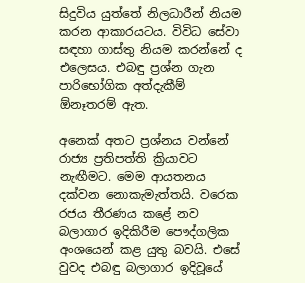සිදුවිය යුත්තේ නිලධාරීන් නියම කරන ආකාරයටය. විවිධ සේවා සඳහා ගාස්තු නියම කරන්නේ ද එලෙසය. එබඳු ප්‍රශ්න ගැන පාරිභෝගික අත්දැකීම්  ඕනෑතරම් ඇත.

අනෙක් අතට ප්‍රශ්නය වන්නේ රාජ්‍ය ප්‍රතිපත්ති ක්‍රියාවට නැඟීමට. මෙම ආයතනය දක්වන නොකැමැත්තයි. වරෙක රජය තීරණය කළේ නව බලාගාර ඉදිකිරීම පෞද්ගලික අංශයෙන් කළ යුතු බවයි. එසේ වුවද එබඳු බලාගාර ඉදිවූයේ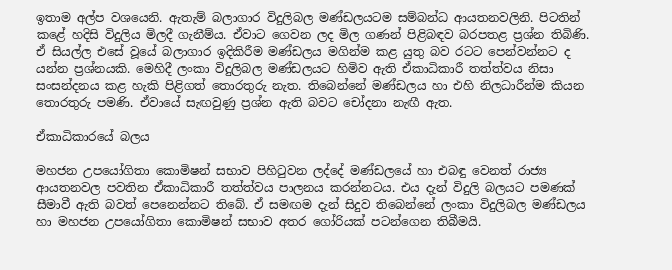ඉතාම අල්ප වශයෙනි. ඇතැම් බලාගාර විදුලිබල මණ්ඩලයටම සම්බන්ධ ආයතනවලිනි. පිටතින් කළේ හදිසි විදුලිය මිලදී ගැනීම්ය. ඒවාට ගෙවන ලද මිල ගණන් පිළිබඳව බරපතළ ප්‍රශ්න තිබිණි. ඒ සියල්ල එසේ වූයේ බලාගාර ඉදිකිරීම මණ්ඩලය මගින්ම කළ යුතු බව රටට පෙන්වන්නට ද යන්න ප්‍රශ්නයකි. මෙහිදී ලංකා විදුලිබල මණ්ඩලයට හිමිව ඇති ඒකාධිකාරී තත්ත්වය නිසා සංසන්දනය කළ හැකි පිළිගත් තොරතුරු නැත. තිබෙන්නේ මණ්ඩලය හා එහි නිලධාරීන්ම කියන තොරතුරු පමණි. ඒවායේ සැඟවුණු ප්‍රශ්න ඇති බවට චෝදනා නැඟී ඇත.

ඒකාධිකාරයේ බලය

මහජන උපයෝගිතා කොමිෂන් සභාව පිහිටුවන ලද්දේ මණ්ඩලයේ හා එබඳු වෙනත් රාජ්‍ය ආයතනවල පවතින ඒකාධිකාරී තත්ත්වය පාලනය කරන්නටය. එය දැන් විදුලි බලයට පමණක් සීමාවී ඇති බවත් පෙනෙන්නට තිබේ. ඒ සමඟම දැන් සිදුව තිබෙන්නේ ලංකා විදුලිබල මණ්ඩලය හා මහජන උපයෝගිතා කොමිෂන් සභාව අතර ගෝරියක් පටන්ගෙන තිබීමයි.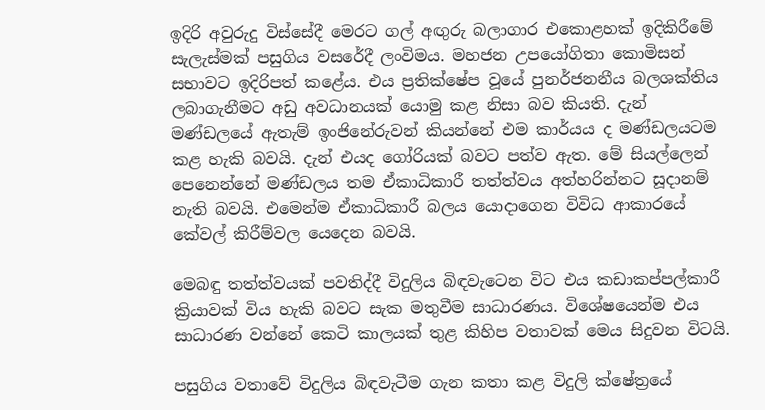ඉදිරි අවුරුදු විස්සේදී මෙරට ගල් අඟුරු බලාගාර එකොළහක් ඉදිකිරීමේ සැලැස්මක් පසුගිය වසරේදී ලංවිමය. මහජන උපයෝගිතා කොමිසන් සභාවට ඉදිරිපත් කළේය. එය ප්‍රතික්ෂේප වූයේ පුනර්ජනනීය බලශක්තිය ලබාගැනීමට අඩු අවධානයක් යොමු කළ නිසා බව කියති. දැන් මණ්ඩලයේ ඇතැම් ඉංජිනේරුවන් කියන්නේ එම කාර්යය ද මණ්ඩලයටම කළ හැකි බවයි. දැන් එයද ගෝරියක් බවට පත්ව ඇත. මේ සියල්ලෙන් පෙනෙන්නේ මණ්ඩලය තම ඒකාධිකාරී තත්ත්වය අත්හරින්නට සූදානම් නැති බවයි. එමෙන්ම ඒකාධිකාරී බලය යොදාගෙන විවිධ ආකාරයේ කේවල් කිරීම්වල යෙදෙන බවයි.

මෙබඳු තත්ත්වයක් පවතිද්දී විදුලිය බිඳවැටෙන විට එය කඩාකප්පල්කාරී ක්‍රියාවක් විය හැකි බවට සැක මතුවීම සාධාරණය. විශේෂයෙන්ම එය සාධාරණ වන්නේ කෙටි කාලයක් තුළ කිහිප වතාවක් මෙය සිදුවන විටයි.

පසුගිය වතාවේ විදුලිය බිඳවැටීම ගැන කතා කළ විදුලි ක්ෂේත්‍රයේ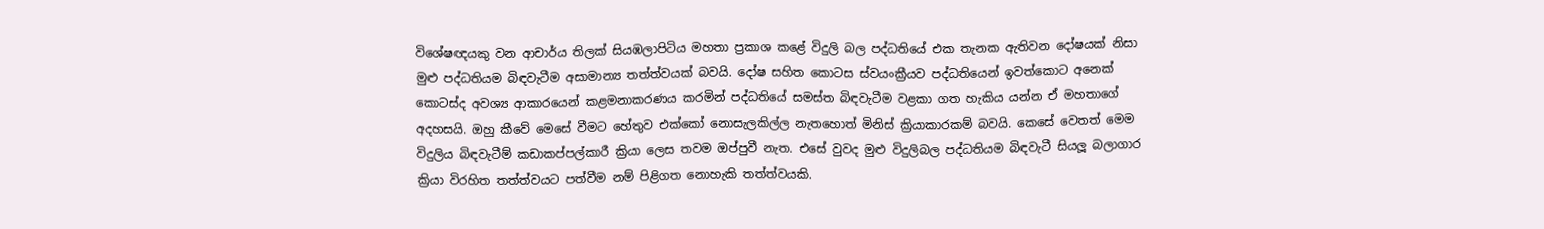විශේෂඥයකු වන ආචාර්ය තිලක් සියඹලාපිටිය මහතා ප්‍රකාශ කළේ විදුලි බල පද්ධතියේ එක තැනක ඇතිවන දෝෂයක් නිසා මුළු පද්ධතියම බිඳවැටීම අසාමාන්‍ය තත්ත්වයක් බවයි. දෝෂ සහිත කොටස ස්වයංක්‍රීයව පද්ධතියෙන් ඉවත්කොට අනෙක් කොටස්ද අවශ්‍ය ආකාරයෙන් කළමනාකරණය කරමින් පද්ධතියේ සමස්ත බිඳවැටීම වළකා ගත හැකිය යන්න ඒ මහතාගේ අදහසයි. ඔහු කීවේ මෙසේ වීමට හේතුව එක්කෝ නොසැලකිල්ල නැතහොත් මිනිස් ක්‍රියාකාරකම් බවයි. කෙසේ වෙතත් මෙම විදුලිය බිඳවැටීම් කඩාකප්පල්කාරී ක්‍රියා ලෙස තවම ඔප්පුවී නැත. එසේ වුවද මුළු විදුලිබල පද්ධතියම බිඳවැටී සියලූ බලාගාර ක්‍රියා විරහිත තත්ත්වයට පත්වීම නම් පිළිගත නොහැකි තත්ත්වයකි.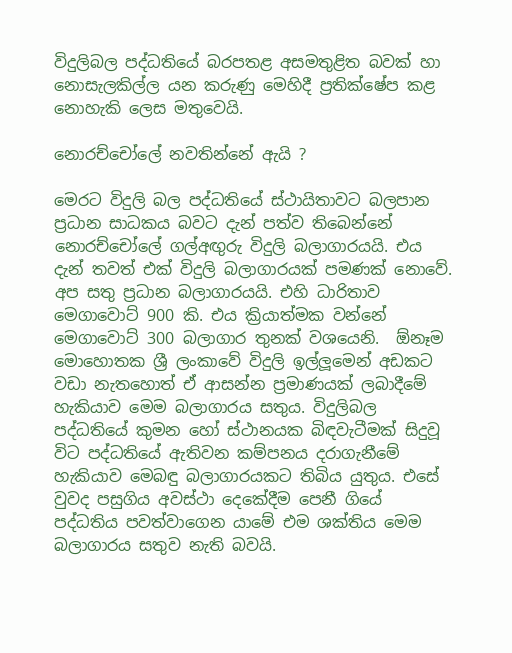විදුලිබල පද්ධතියේ බරපතළ අසමතුළිත බවක් හා නොසැලකිල්ල යන කරුණු මෙහිදී ප්‍රතික්ෂේප කළ නොහැකි ලෙස මතුවෙයි.

නොරච්චෝලේ නවතින්නේ ඇයි ?

මෙරට විදුලි බල පද්ධතියේ ස්ථායිතාවට බලපාන ප්‍රධාන සාධකය බවට දැන් පත්ව තිබෙන්නේ නොරච්චෝලේ ගල්අඟුරු විදුලි බලාගාරයයි. එය දැන් තවත් එක් විදුලි බලාගාරයක් පමණක් නොවේ. අප සතු ප්‍රධාන බලාගාරයයි. එහි ධාරිතාව මෙගාවොට් 900 කි. එය ක්‍රියාත්මක වන්නේ මෙගාවොට් 300 බලාගාර තුනක් වශයෙනි.  ඕනෑම මොහොතක ශ්‍රී ලංකාවේ විදුලි ඉල්ලූමෙන් අඩකට වඩා නැතහොත් ඒ ආසන්න ප්‍රමාණයක් ලබාදීමේ හැකියාව මෙම බලාගාරය සතුය. විදුලිබල පද්ධතියේ කුමන හෝ ස්ථානයක බිඳවැටීමක් සිදුවූ විට පද්ධතියේ ඇතිවන කම්පනය දරාගැනීමේ හැකියාව මෙබඳු බලාගාරයකට තිබිය යුතුය. එසේ වුවද පසුගිය අවස්ථා දෙකේදීම පෙනී ගියේ පද්ධතිය පවත්වාගෙන යාමේ එම ශක්තිය මෙම බලාගාරය සතුව නැති බවයි.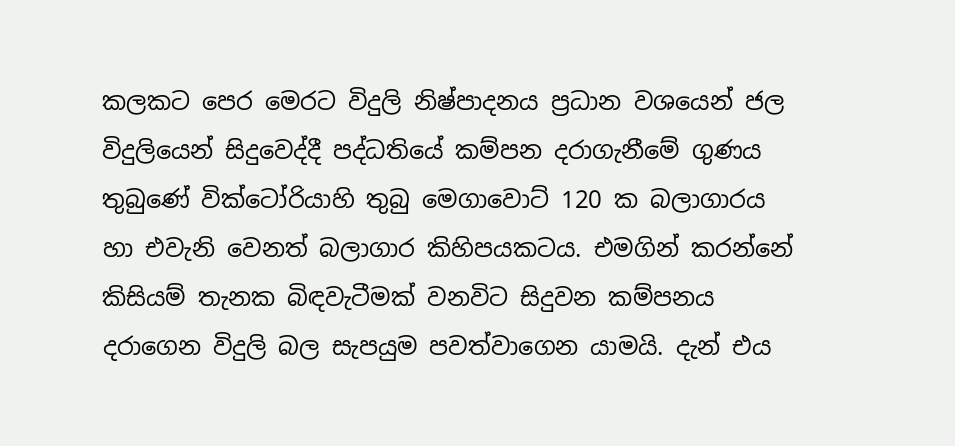කලකට පෙර මෙරට විදුලි නිෂ්පාදනය ප්‍රධාන වශයෙන් ජල විදුලියෙන් සිදුවෙද්දී පද්ධතියේ කම්පන දරාගැනීමේ ගුණය තුබුණේ වික්ටෝරියාහි තුබු මෙගාවොට් 120 ක බලාගාරය හා එවැනි වෙනත් බලාගාර කිහිපයකටය. එමගින් කරන්නේ කිසියම් තැනක බිඳවැටීමක් වනවිට සිදුවන කම්පනය දරාගෙන විදුලි බල සැපයුම පවත්වාගෙන යාමයි. දැන් එය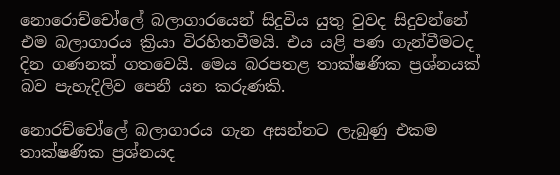නොරොච්චෝලේ බලාගාරයෙන් සිදුවිය යුතු වුවද සිදුවන්නේ එම බලාගාරය ක්‍රියා විරහිතවීමයි. එය යළි පණ ගැන්වීමටද දින ගණනක් ගතවෙයි. මෙය බරපතළ තාක්ෂණික ප්‍රශ්නයක් බව පැහැදිලිව පෙනී යන කරුණකි.

නොරච්චෝලේ බලාගාරය ගැන අසන්නට ලැබුණු එකම තාක්ෂණික ප්‍රශ්නයද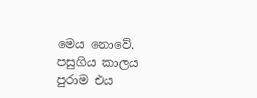මෙය නොවේ. පසුගිය කාලය පුරාම එය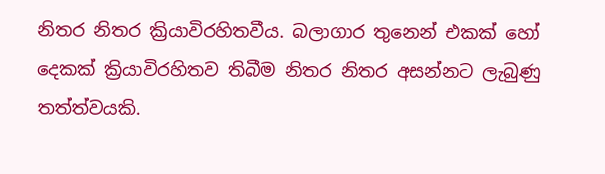නිතර නිතර ක්‍රියාවිරහිතවීය. බලාගාර තුනෙන් එකක් හෝ දෙකක් ක්‍රියාවිරහිතව තිබීම නිතර නිතර අසන්නට ලැබුණු තත්ත්වයකි.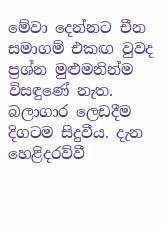මේවා දෙන්නට චීන සමාගම් එකඟ වුවද ප්‍රශ්න මුළුමනින්ම විසඳුණේ නැත. බලාගාර ලෙඩදීම දිගටම සිදුවීය. දැන හෙළිදරව්වී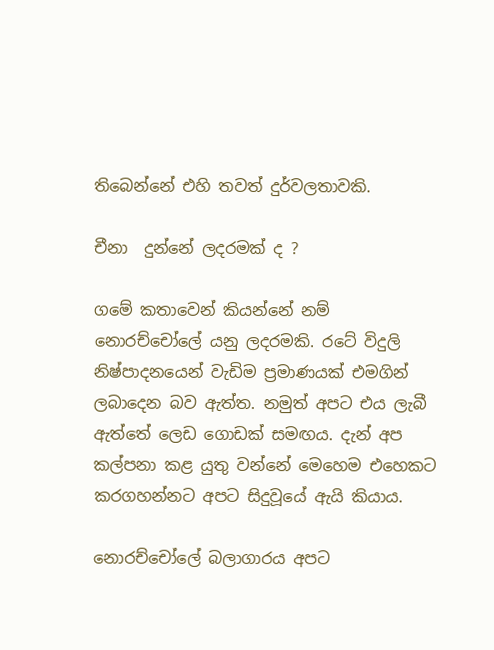තිබෙන්නේ එහි තවත් දුර්වලතාවකි.

චීනා  දුන්නේ ලදරමක් ද ?

ගමේ කතාවෙන් කියන්නේ නම් නොරච්චෝලේ යනු ලදරමකි. රටේ විදුලි නිෂ්පාදනයෙන් වැඩිම ප්‍රමාණයක් එමගින් ලබාදෙන බව ඇත්ත. නමුත් අපට එය ලැබී ඇත්තේ ලෙඩ ගොඩක් සමඟය. දැන් අප කල්පනා කළ යුතු වන්නේ මෙහෙම එහෙකට කරගහන්නට අපට සිදුවූයේ ඇයි කියාය.

නොරච්චෝලේ බලාගාරය අපට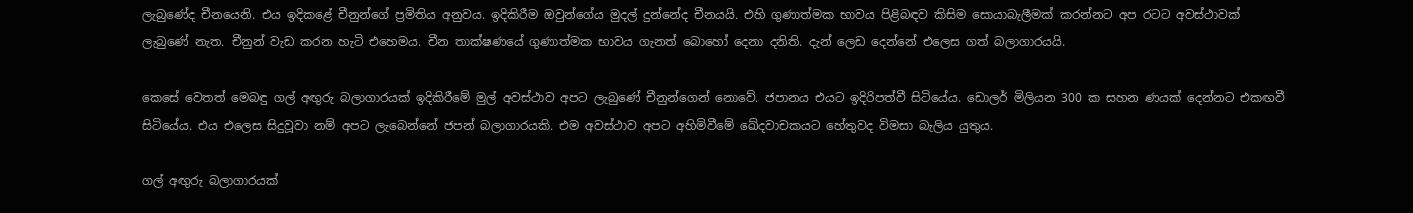ලැබුණේද චීනයෙනි. එය ඉදිකළේ චීනුන්ගේ ප්‍රමිතිය අනුවය. ඉදිකිරීම ඔවුන්ගේය මුදල් දුන්නේද චීනයයි. එහි ගුණාත්මක භාවය පිළිබඳව කිසිම සොයාබැලීමක් කරන්නට අප රටට අවස්ථාවක් ලැබුණේ නැත. චීනුන් වැඩ කරන හැටි එහෙමය. චීන තාක්ෂණයේ ගුණාත්මක භාවය ගැනත් බොහෝ දෙනා දනිති. දැන් ලෙඩ දෙන්නේ එලෙස ගත් බලාගාරයයි.

කෙසේ වෙතත් මෙබඳු ගල් අඟුරු බලාගාරයක් ඉදිකිරීමේ මුල් අවස්ථාව අපට ලැබුණේ චීනුන්ගෙන් නොවේ. ජපානය එයට ඉදිරිපත්වී සිටියේය. ඩොලර් මිලියන 300 ක සහන ණයක් දෙන්නට එකඟවී සිටියේය. එය එලෙස සිදුවූවා නම් අපට ලැබෙන්නේ ජපන් බලාගාරයකි. එම අවස්ථාව අපට අහිමිවීමේ ඛේදවාචකයට හේතුවද විමසා බැලිය යුතුය.

ගල් අඟුරු බලාගාරයක්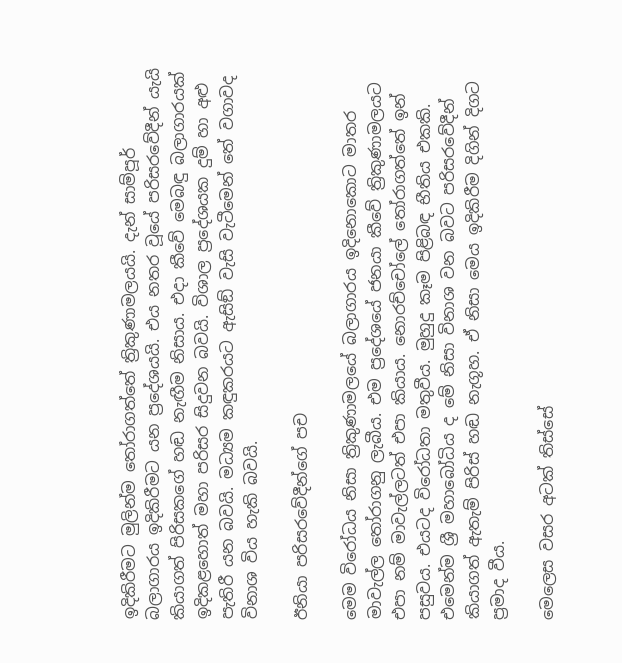ඉදිකිරීමට මුලින්ම තෝරාගත්තේ ත්‍රිකුණාමලයයි. දැන් සාම්පූර් බලාගාරය ඉදිකිරීමට යන ප්‍රදේශයයි. එය නතර වූයේ පරිසරවේදීන් යැයි කියාගත් පිරිසකගේ හඬ නැඟීම නිසාය. එදා කීවේ මෙබඳු බලාගාරයක් ඉදිකළහොත් මහා පරිසර සිදුවන බවයි. විශාල ප්‍රදේශයක දුම් හා අළු පැතිරී යන බවයි. මධ්‍යම කඳුකරයට ඇසිඞ් වැසි වැටීමෙන් තේ වගාවද විනාශ විය හැකි බවයි.

ඊනියා පරිසරවේදීන්ගේ පච

මෙම විරෝධය නිසා ත්‍රිකුණාමලයේ බලාගාරය ඉදිනොකොට මාතර මාවැල්ල තෝරාගනු ලැබීය. එම ප්‍රදේශයේ ජනයා කීවේ ත්‍රිකුණාමලයට එපා නම් මාවැල්ලටත් එපා කියාය. නොරච්චෝලේ තෝරාගත්තේ ඉන් පසුවය. එයටද විරෝධතා මතුවීය. මුහුදු කෑම පිළිබඳ භීතිය එකකි. එමෙන්ම ශ්‍රී මහාබෝධිය ද මේ නිසා විනාශ වන බවට පරිසරවේදීන් කියාගත් ඇතැම් පිරිස් හඬ නැගූහ. ඒ නිසා මෙය ඉදිකිරීම දිගින් දිගට ප්‍රමාද වීය.

මෙලෙස වසර අටක් තිස්සේ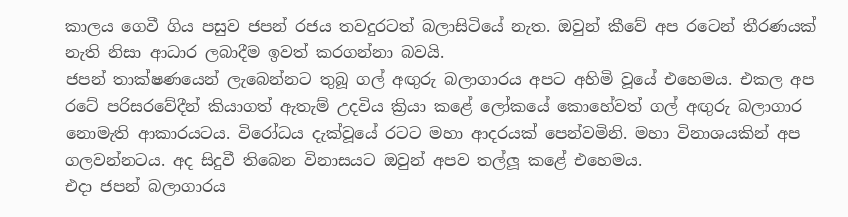කාලය ගෙවී ගිය පසුව ජපන් රජය තවදුරටත් බලාසිටියේ නැත. ඔවුන් කීවේ අප රටෙන් තීරණයක් නැති නිසා ආධාර ලබාදීම ඉවත් කරගන්නා බවයි.
ජපන් තාක්ෂණයෙන් ලැබෙන්නට තුබූ ගල් අඟුරු බලාගාරය අපට අහිමි වූයේ එහෙමය. එකල අප රටේ පරිසරවේදීන් කියාගත් ඇතැම් උදවිය ක්‍රියා කළේ ලෝකයේ කොහේවත් ගල් අඟුරු බලාගාර නොමැති ආකාරයටය. විරෝධය දැක්වූයේ රටට මහා ආදරයක් පෙන්වමිනි. මහා විනාශයකින් අප ගලවන්නටය. අද සිදුවී තිබෙන විනාසයට ඔවුන් අපව තල්ලූ කළේ එහෙමය.
එදා ජපන් බලාගාරය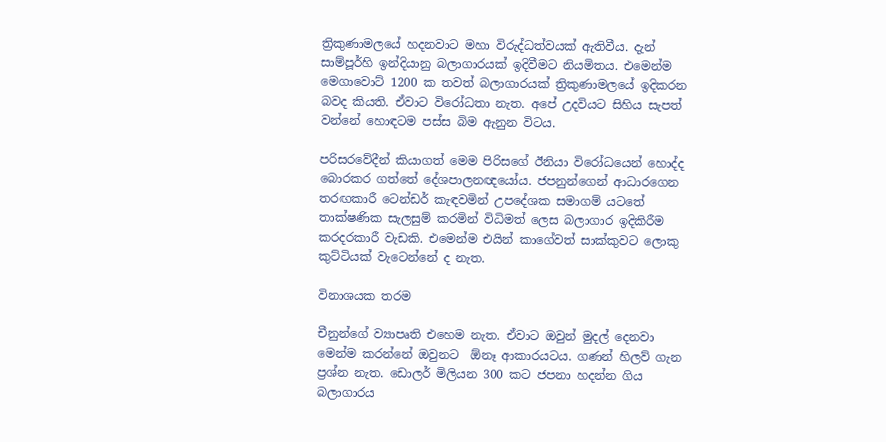ත්‍රිකුණාමලයේ හදනවාට මහා විරුද්ධත්වයක් ඇතිවීය. දැන් සාම්පූර්හි ඉන්දියානු බලාගාරයක් ඉදිවීමට නියමිතය. එමෙන්ම මෙගාවොට් 1200 ක තවත් බලාගාරයක් ත්‍රිකුණාමලයේ ඉදිකරන බවද කියති. ඒවාට විරෝධතා නැත. අපේ උදවියට සිහිය සැපත් වන්නේ හොඳටම පස්ස බිම ඇනුන විටය.

පරිසරවේදීන් කියාගත් මෙම පිරිසගේ ඊනියා විරෝධයෙන් හොද්ද බොරකර ගත්තේ දේශපාලනඥයෝය. ජපනුන්ගෙන් ආධාරගෙන තරඟකාරී ටෙන්ඩර් කැඳවමින් උපදේශක සමාගම් යටතේ තාක්ෂණික සැලසුම් කරමින් විධිමත් ලෙස බලාගාර ඉදිකිරීම කරදරකාරී වැඩකි. එමෙන්ම එයින් කාගේවත් සාක්කුවට ලොකු කුට්ටියක් වැටෙන්නේ ද නැත.

විනාශයක තරම

චීනුන්ගේ ව්‍යාපෘති එහෙම නැත. ඒවාට ඔවුන් මුදල් දෙනවා මෙන්ම කරන්නේ ඔවුනට  ඕනෑ ආකාරයටය. ගණන් හිලව් ගැන ප්‍රශ්න නැත. ඩොලර් මිලියන 300 කට ජපනා හදන්න ගිය බලාගාරය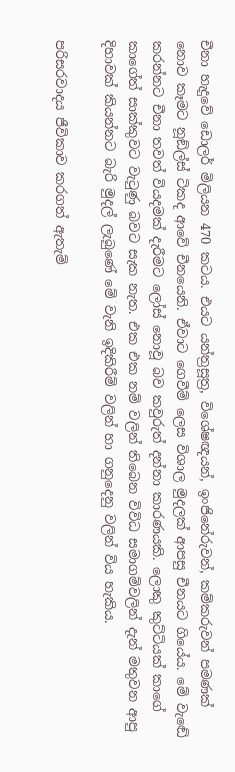චීනා හැදුවේ ඩොලර් මිලියන 470 කටය. එයට යන්ත්‍රසූත්‍ර, විශේෂඥයන්, ඉංජිනේරුවන්, කම්කරුවන් පමණක් නොව කෑමට නූඞ්ල්ස් ටිකද ආවේ චීනයෙනි. ඒවාට ගෙවීම් ලෙස විශාල මුදලක් ආපසු චීනයට ගියේය. මේ වැඬේ කරන්නට චීනා තවත් වියදමක් දැරීමට ලෝස් නොවූ බව කවුරුත් දන්නා කාරණයකි. ලොකු කුට්ටියක් කාගේ කාගේත් සාක්කුවට වැටුණු බවට සැක නැත. එක එක නම් වලින් තිබෙන විවිධ සමාගම්වලින් දැන් මතුවන ආපු දිහාවක් කියන්නට බැරි මුදල් ලැබුණේ මේ වැනි ඉදිකිරීම් වලින් හා ගනුදෙනු වලින් විය හැකිය.

පරිසරවාදය ජීවිකාව කරගත් ඇතැම්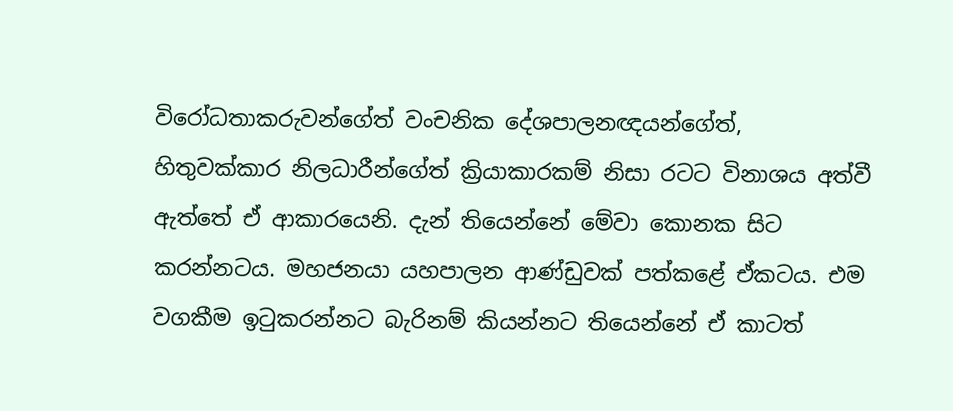විරෝධතාකරුවන්ගේත් වංචනික දේශපාලනඥයන්ගේත්, හිතුවක්කාර නිලධාරීන්ගේත් ක්‍රියාකාරකම් නිසා රටට විනාශය අත්වී ඇත්තේ ඒ ආකාරයෙනි. දැන් තියෙන්නේ මේවා කොනක සිට කරන්නටය. මහජනයා යහපාලන ආණ්ඩුවක් පත්කළේ ඒකටය. එම වගකීම ඉටුකරන්නට බැරිනම් කියන්නට තියෙන්නේ ඒ කාටත්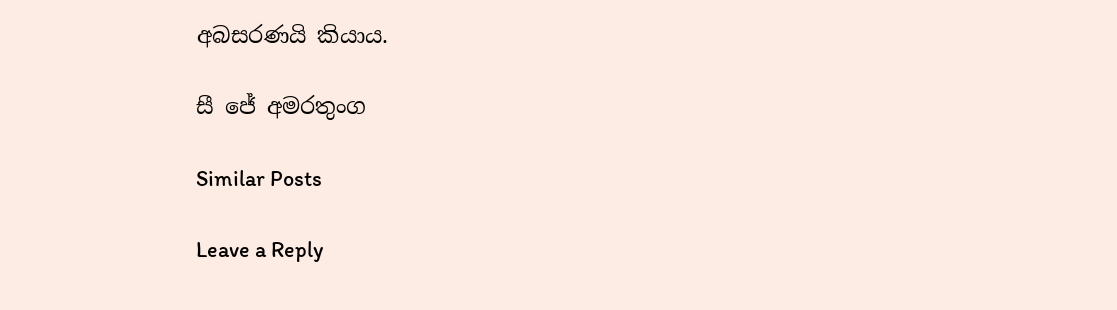අබසරණයි කියාය.

සී ජේ අමරතුංග

Similar Posts

Leave a Reply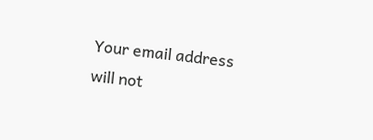Your email address will not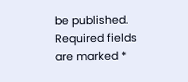be published. Required fields are marked *